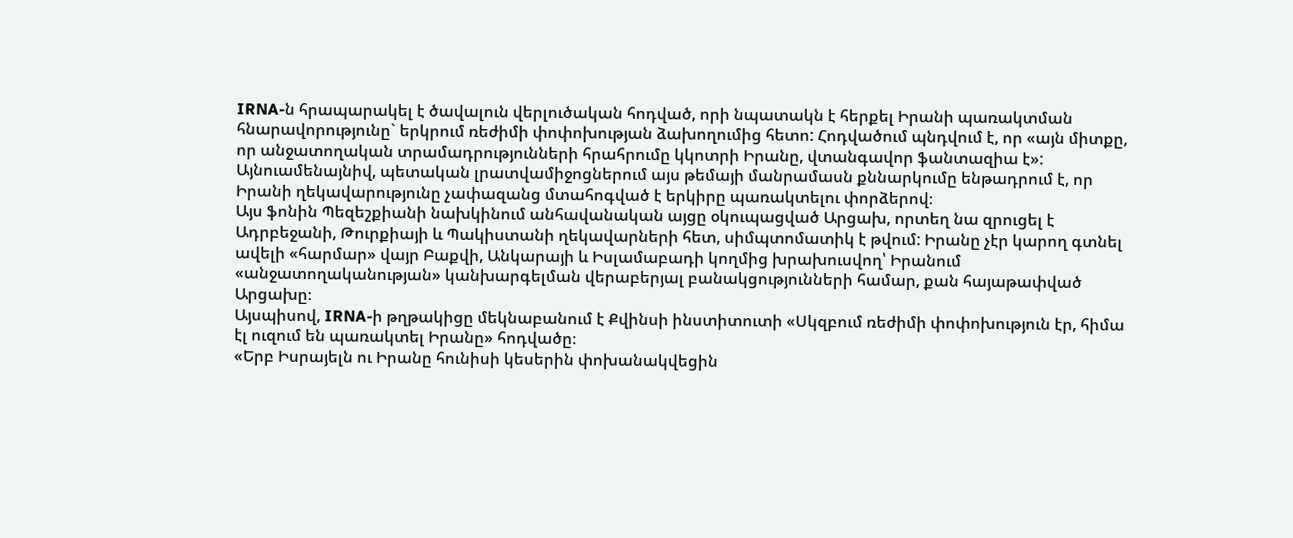IRNA-ն հրապարակել է ծավալուն վերլուծական հոդված, որի նպատակն է հերքել Իրանի պառակտման հնարավորությունը` երկրում ռեժիմի փոփոխության ձախողումից հետո: Հոդվածում պնդվում է, որ «այն միտքը, որ անջատողական տրամադրությունների հրահրումը կկոտրի Իրանը, վտանգավոր ֆանտազիա է»:
Այնուամենայնիվ, պետական լրատվամիջոցներում այս թեմայի մանրամասն քննարկումը ենթադրում է, որ Իրանի ղեկավարությունը չափազանց մտահոգված է երկիրը պառակտելու փորձերով։
Այս ֆոնին Պեզեշքիանի նախկինում անհավանական այցը օկուպացված Արցախ, որտեղ նա զրուցել է Ադրբեջանի, Թուրքիայի և Պակիստանի ղեկավարների հետ, սիմպտոմատիկ է թվում: Իրանը չէր կարող գտնել ավելի «հարմար» վայր Բաքվի, Անկարայի և Իսլամաբադի կողմից խրախուսվող՝ Իրանում «անջատողականության» կանխարգելման վերաբերյալ բանակցությունների համար, քան հայաթափված Արցախը։
Այսպիսով, IRNA-ի թղթակիցը մեկնաբանում է Քվինսի ինստիտուտի «Սկզբում ռեժիմի փոփոխություն էր, հիմա էլ ուզում են պառակտել Իրանը» հոդվածը։
«Երբ Իսրայելն ու Իրանը հունիսի կեսերին փոխանակվեցին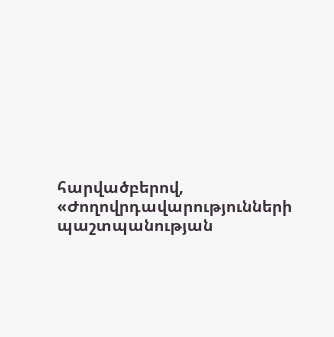հարվածբերով, «Ժողովրդավարությունների պաշտպանության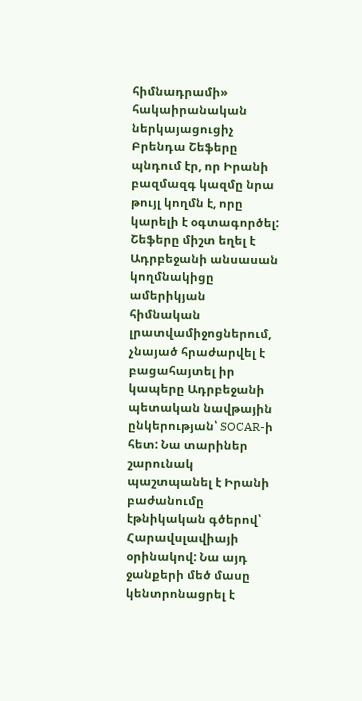հիմնադրամի» հակաիրանական ներկայացուցիչ Բրենդա Շեֆերը պնդում էր, որ Իրանի բազմազգ կազմը նրա թույլ կողմն է, որը կարելի է օգտագործել: Շեֆերը միշտ եղել է Ադրբեջանի անսասան կողմնակիցը ամերիկյան հիմնական լրատվամիջոցներում, չնայած հրաժարվել է բացահայտել իր կապերը Ադրբեջանի պետական նավթային ընկերության՝ SOCAR-ի հետ: Նա տարիներ շարունակ պաշտպանել է Իրանի բաժանումը էթնիկական գծերով՝ Հարավսլավիայի օրինակով: Նա այդ ջանքերի մեծ մասը կենտրոնացրել է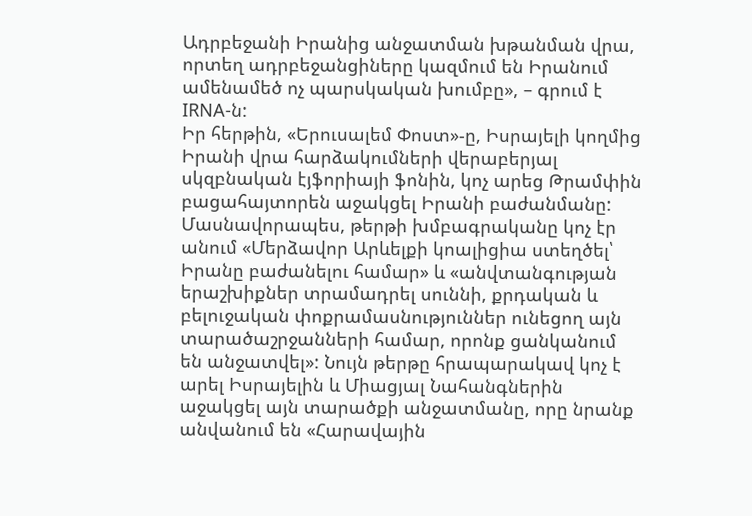Ադրբեջանի Իրանից անջատման խթանման վրա, որտեղ ադրբեջանցիները կազմում են Իրանում ամենամեծ ոչ պարսկական խումբը», – գրում է IRNA-ն:
Իր հերթին, «Երուսալեմ Փոստ»-ը, Իսրայելի կողմից Իրանի վրա հարձակումների վերաբերյալ սկզբնական էյֆորիայի ֆոնին, կոչ արեց Թրամփին բացահայտորեն աջակցել Իրանի բաժանմանը: Մասնավորապես, թերթի խմբագրականը կոչ էր անում «Մերձավոր Արևելքի կոալիցիա ստեղծել՝ Իրանը բաժանելու համար» և «անվտանգության երաշխիքներ տրամադրել սուննի, քրդական և բելուջական փոքրամասնություններ ունեցող այն տարածաշրջանների համար, որոնք ցանկանում են անջատվել»: Նույն թերթը հրապարակավ կոչ է արել Իսրայելին և Միացյալ Նահանգներին աջակցել այն տարածքի անջատմանը, որը նրանք անվանում են «Հարավային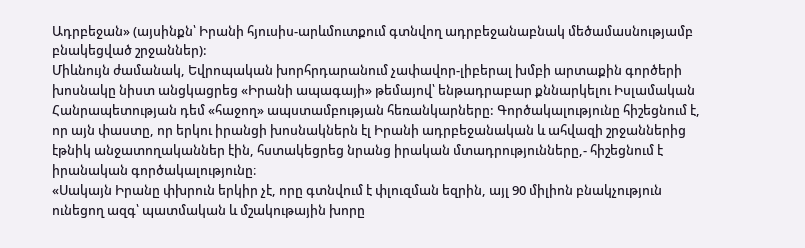Ադրբեջան» (այսինքն՝ Իրանի հյուսիս-արևմուտքում գտնվող ադրբեջանաբնակ մեծամասնությամբ բնակեցված շրջաններ):
Միևնույն ժամանակ, Եվրոպական խորհրդարանում չափավոր-լիբերալ խմբի արտաքին գործերի խոսնակը նիստ անցկացրեց «Իրանի ապագայի» թեմայով՝ ենթադրաբար քննարկելու Իսլամական Հանրապետության դեմ «հաջող» ապստամբության հեռանկարները: Գործակալությունը հիշեցնում է, որ այն փաստը, որ երկու իրանցի խոսնակներն էլ Իրանի ադրբեջանական և ահվազի շրջաններից էթնիկ անջատողականներ էին, հստակեցրեց նրանց իրական մտադրությունները,- հիշեցնում է իրանական գործակալությունը։
«Սակայն Իրանը փխրուն երկիր չէ, որը գտնվում է փլուզման եզրին, այլ 90 միլիոն բնակչություն ունեցող ազգ՝ պատմական և մշակութային խորը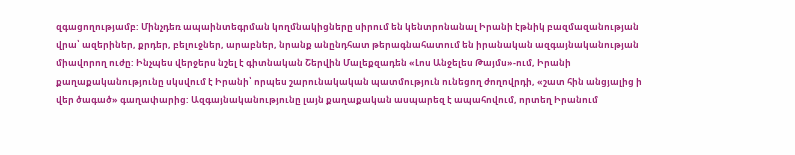զգացողությամբ: Մինչդեռ ապաինտեգրման կողմնակիցները սիրում են կենտրոնանալ Իրանի էթնիկ բազմազանության վրա՝ ազերիներ, քրդեր, բելուջներ, արաբներ, նրանք անընդհատ թերագնահատում են իրանական ազգայնականության միավորող ուժը: Ինչպես վերջերս նշել է գիտնական Շերվին Մալեքզադեն «Լոս Անջելես Թայմս»-ում, Իրանի քաղաքականությունը սկսվում է Իրանի՝ որպես շարունակական պատմություն ունեցող ժողովրդի, «շատ հին անցյալից ի վեր ծագած» գաղափարից: Ազգայնականությունը լայն քաղաքական ասպարեզ է ապահովում, որտեղ Իրանում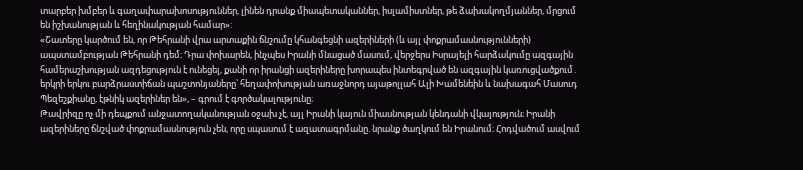տարբեր խմբեր և գաղափարախոսություններ, լինեն դրանք միապետականներ, իսլամիստներ, թե ձախակողմյաններ, մրցում են իշխանության և հեղինակության համար»:
«Շատերը կարծում են, որ Թեհրանի վրա արտաքին ճնշումը կհանգեցնի ազերիների (և այլ փոքրամասնությունների) ապստամբության Թեհրանի դեմ։ Դրա փոխարեն, ինչպես Իրանի մնացած մասում, վերջերս Իսրայելի հարձակումը ազգային համերաշխության ազդեցություն է ունեցել, քանի որ իրանցի ազերիները խորապես ինտեգրված են ազգային կառուցվածքում․ երկրի երկու բարձրաստիճան պաշտոնյաները՝ հեղափոխության առաջնորդ այաթոլլահ Ալի Խամենեին և նախագահ Մասուդ Պեզեշքիանը, էթնիկ ազերիներ են», – գրում է գործակալությունը։
Թավրիզը ոչ մի դեպքում անջատողականության օջախ չէ, այլ Իրանի կայուն միասնության կենդանի վկայություն։ Իրանի ազերիները ճնշված փոքրամասնություն չեն, որը սպասում է ազատագրմանը. նրանք ծաղկում են Իրանում։ Հոդվածում ասվում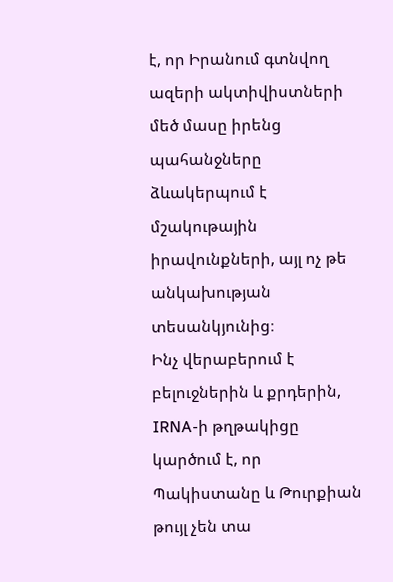է, որ Իրանում գտնվող ազերի ակտիվիստների մեծ մասը իրենց պահանջները ձևակերպում է մշակութային իրավունքների, այլ ոչ թե անկախության տեսանկյունից։
Ինչ վերաբերում է բելուջներին և քրդերին, IRNA-ի թղթակիցը կարծում է, որ Պակիստանը և Թուրքիան թույլ չեն տա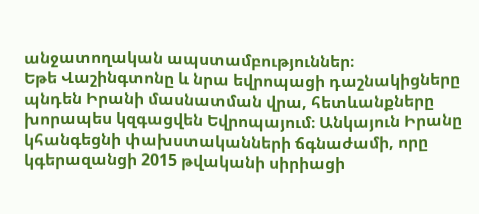անջատողական ապստամբություններ։
Եթե Վաշինգտոնը և նրա եվրոպացի դաշնակիցները պնդեն Իրանի մասնատման վրա, հետևանքները խորապես կզգացվեն Եվրոպայում։ Անկայուն Իրանը կհանգեցնի փախստականների ճգնաժամի, որը կգերազանցի 2015 թվականի սիրիացի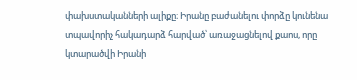փախստականների ալիքը։ Իրանը բաժանելու փորձը կունենա տպավորիչ հակադարձ հարված՝ առաջացնելով քաոս, որը կտարածվի Իրանի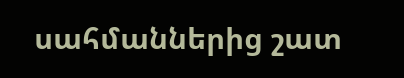սահմաններից շատ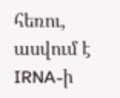հեռու, ասվում է IRNA-ի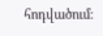հոդվածում։